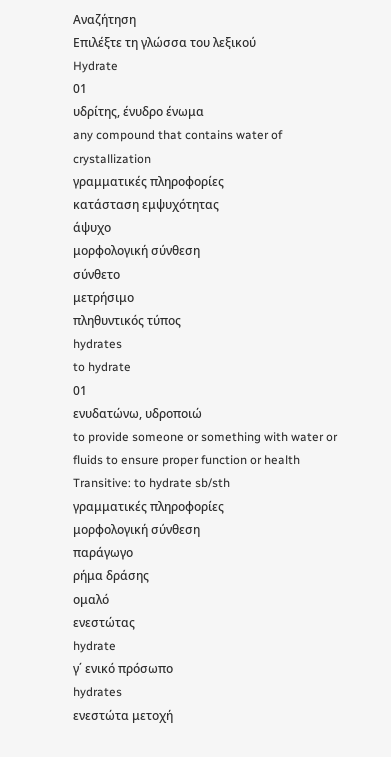Αναζήτηση
Επιλέξτε τη γλώσσα του λεξικού
Hydrate
01
υδρίτης, ένυδρο ένωμα
any compound that contains water of crystallization
γραμματικές πληροφορίες
κατάσταση εμψυχότητας
άψυχο
μορφολογική σύνθεση
σύνθετο
μετρήσιμο
πληθυντικός τύπος
hydrates
to hydrate
01
ενυδατώνω, υδροποιώ
to provide someone or something with water or fluids to ensure proper function or health
Transitive: to hydrate sb/sth
γραμματικές πληροφορίες
μορφολογική σύνθεση
παράγωγο
ρήμα δράσης
ομαλό
ενεστώτας
hydrate
γ΄ ενικό πρόσωπο
hydrates
ενεστώτα μετοχή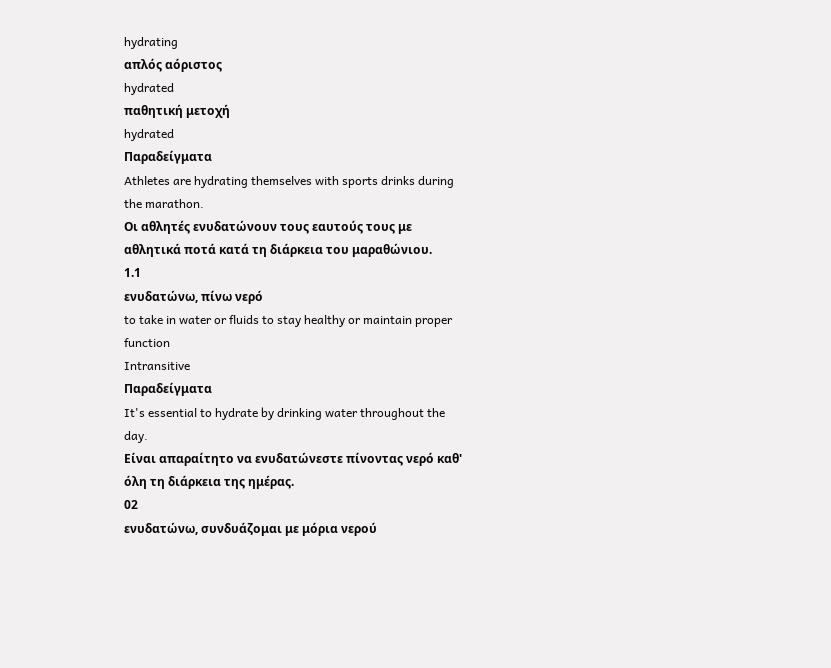hydrating
απλός αόριστος
hydrated
παθητική μετοχή
hydrated
Παραδείγματα
Athletes are hydrating themselves with sports drinks during the marathon.
Οι αθλητές ενυδατώνουν τους εαυτούς τους με αθλητικά ποτά κατά τη διάρκεια του μαραθώνιου.
1.1
ενυδατώνω, πίνω νερό
to take in water or fluids to stay healthy or maintain proper function
Intransitive
Παραδείγματα
It's essential to hydrate by drinking water throughout the day.
Είναι απαραίτητο να ενυδατώνεστε πίνοντας νερό καθ' όλη τη διάρκεια της ημέρας.
02
ενυδατώνω, συνδυάζομαι με μόρια νερού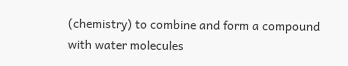(chemistry) to combine and form a compound with water molecules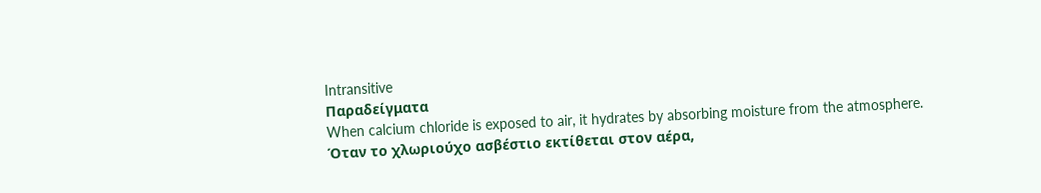Intransitive
Παραδείγματα
When calcium chloride is exposed to air, it hydrates by absorbing moisture from the atmosphere.
Όταν το χλωριούχο ασβέστιο εκτίθεται στον αέρα,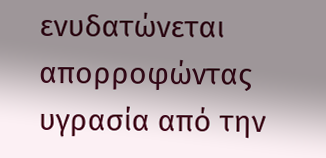ενυδατώνεται απορροφώντας υγρασία από την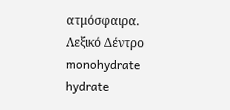ατμόσφαιρα.
Λεξικό Δέντρο
monohydrate
hydrate